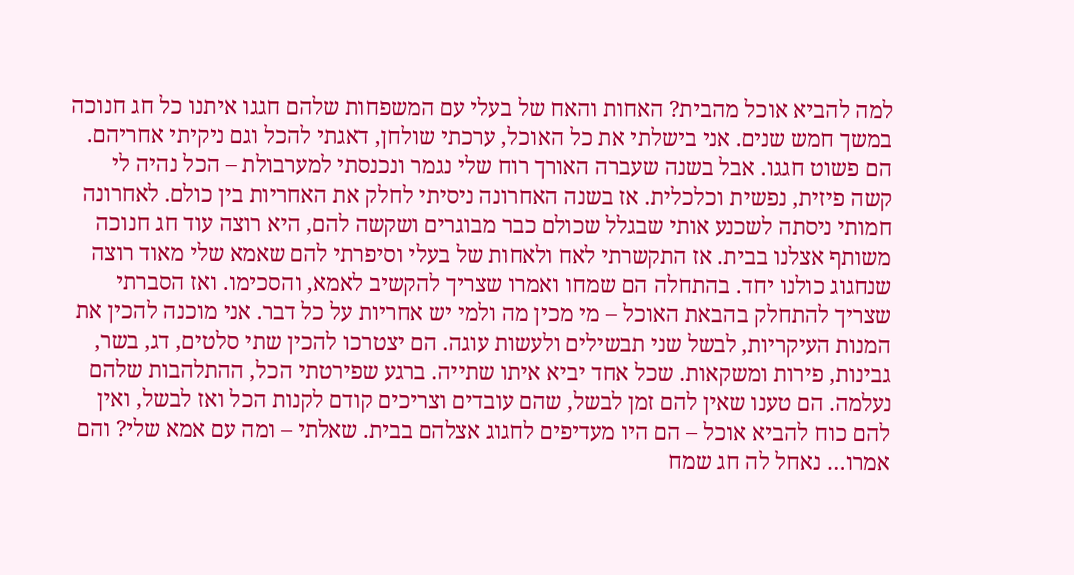למה להביא אוכל מהבית? האחות והאח של בעלי עם המשפחות שלהם חגגו איתנו כל חג חנוכה במשך חמש שנים. אני בישלתי את כל האוכל, ערכתי שולחן, דאגתי להכל וגם ניקיתי אחריהם. הם פשוט חגגו. אבל בשנה שעברה האורך רוח שלי נגמר ונכנסתי למערבולת – הכל נהיה לי קשה פיזית, נפשית וכלכלית. אז בשנה האחרונה ניסיתי לחלק את האחריות בין כולם. לאחרונה חמותי ניסתה לשכנע אותי שבגלל שכולם כבר מבוגרים ושקשה להם, היא רוצה עוד חג חנוכה משותף אצלנו בבית. אז התקשרתי לאח ולאחות של בעלי וסיפרתי להם שאמא שלי מאוד רוצה שנחגוג כולנו יחד. בהתחלה הם שמחו ואמרו שצריך להקשיב לאמא, והסכימו. ואז הסברתי שצריך להתחלק בהבאת האוכל – מי מכין מה ולמי יש אחריות על כל דבר. אני מוכנה להכין את המנות העיקריות, לבשל שני תבשילים ולעשות עוגה. הם יצטרכו להכין שתי סלטים, דג, בשר, גבינות, פירות ומשקאות. שכל אחד יביא איתו שתייה. ברגע שפירטתי הכל, ההתלהבות שלהם נעלמה. הם טענו שאין להם זמן לבשל, שהם עובדים וצריכים קודם לקנות הכל ואז לבשל, ואין להם כוח להביא אוכל – הם היו מעדיפים לחגוג אצלהם בבית. שאלתי – ומה עם אמא שלי? והם אמרו… נאחל לה חג שמח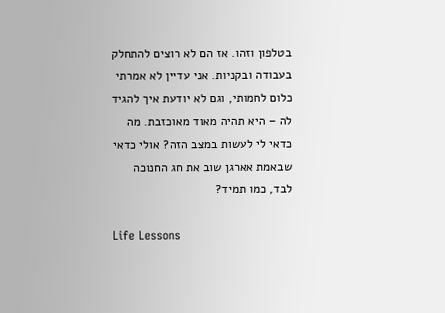בטלפון וזהו. אז הם לא רוצים להתחלק בעבודה ובקניות. אני עדיין לא אמרתי כלום לחמותי, וגם לא יודעת איך להגיד לה – היא תהיה מאוד מאוכזבת. מה כדאי לי לעשות במצב הזה? אולי כדאי שבאמת אארגן שוב את חג החנוכה לבד, כמו תמיד?

Life Lessons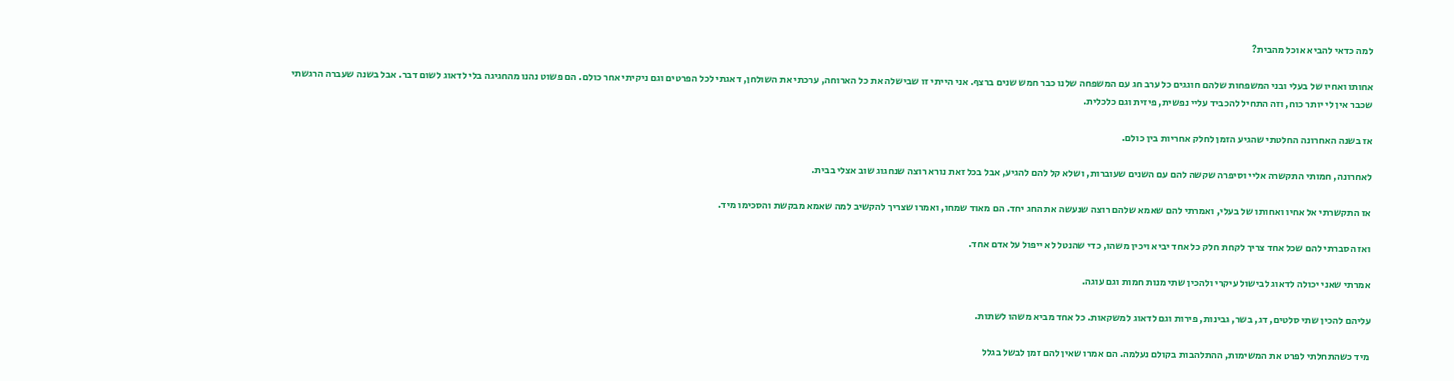למה כדאי להביא אוכל מהבית?

אחותו ואחיו של בעלי ובני המשפחות שלהם חוגגים כל ערב חג עם המשפחה שלנו כבר חמש שנים ברצף. אני הייתי זו שבישלה את כל הארוחה, ערכתי את השולחן, דאגתי לכל הפרטים וגם ניקיתי אחר כולם. הם פשוט נהנו מהחגיגה בלי לדאוג לשום דבר. אבל בשנה שעברה הרגשתי שכבר אין לי יותר כוח, וזה התחיל להכביד עליי נפשית, פיזית וגם כלכלית.

אז בשנה האחרונה החלטתי שהגיע הזמן לחלק אחריות בין כולם.

לאחרונה, חמותי התקשרה אליי וסיפרה שקשה להם עם השנים שעוברות, ושלא קל להם להגיע, אבל בכל זאת נורא רוצה שנחגוג שוב אצלי בבית.

אז התקשרתי אל אחיו ואחותו של בעלי, ואמרתי להם שאמא שלהם רוצה שנעשה את החג יחד. הם מאוד שמחו, ואמרו שצריך להקשיב למה שאמא מבקשת והסכימו מיד.

ואז הסברתי להם שכל אחד צריך לקחת חלק כל אחד יביא ויכין משהו, כדי שהנטל לא ייפול על אדם אחד.

אמרתי שאני יכולה לדאוג לבישול עיקרי ולהכין שתי מנות חמות וגם עוגה.

עליהם להכין שתי סלטים, דג, בשר, גבינות, פירות וגם לדאוג למשקאות. כל אחד מביא משהו לשתות.

מיד כשהתחלתי לפרט את המשימות, ההתלהבות בקולם נעלמה. הם אמרו שאין להם זמן לבשל בגלל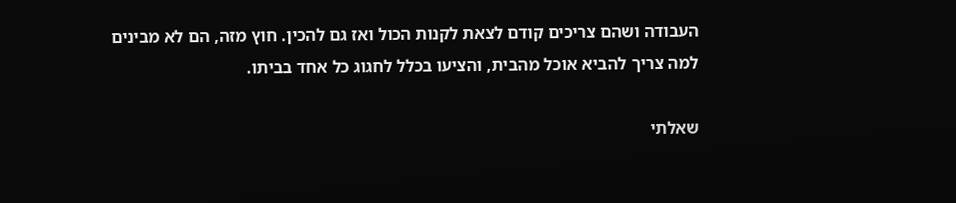העבודה ושהם צריכים קודם לצאת לקנות הכול ואז גם להכין. חוץ מזה, הם לא מבינים למה צריך להביא אוכל מהבית, והציעו בכלל לחגוג כל אחד בביתו.

שאלתי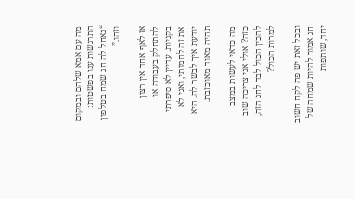מה עם אמא שלהם ובמקום התרגשות ענו בפשטות: “נאחל לה חג שמח בטלפון וזהו.”

אז לאף אחד אין רצון להתחלק בעבודה או בקניות. עדיין לא סיפרתי את זה לחמותי, ואני לא יודעת איך לבשר לה. היא תהיה מאוד מאוכזבת.

מה כדאי לעשות במצב כזה? אולי אני צריכה שוב להכין הכול לבד לחג הזה, למרות הכול?

ובכל זאת יש פה לקח חשוב חג אמור להיות שמחה של יחד, שותפות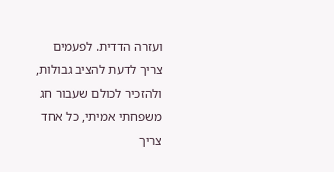ועזרה הדדית. לפעמים צריך לדעת להציב גבולות, ולהזכיר לכולם שעבור חג משפחתי אמיתי, כל אחד צריך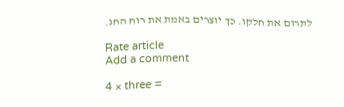לתרום את חלקו. כך יוצרים באמת את רוח החג.

Rate article
Add a comment

4 × three =